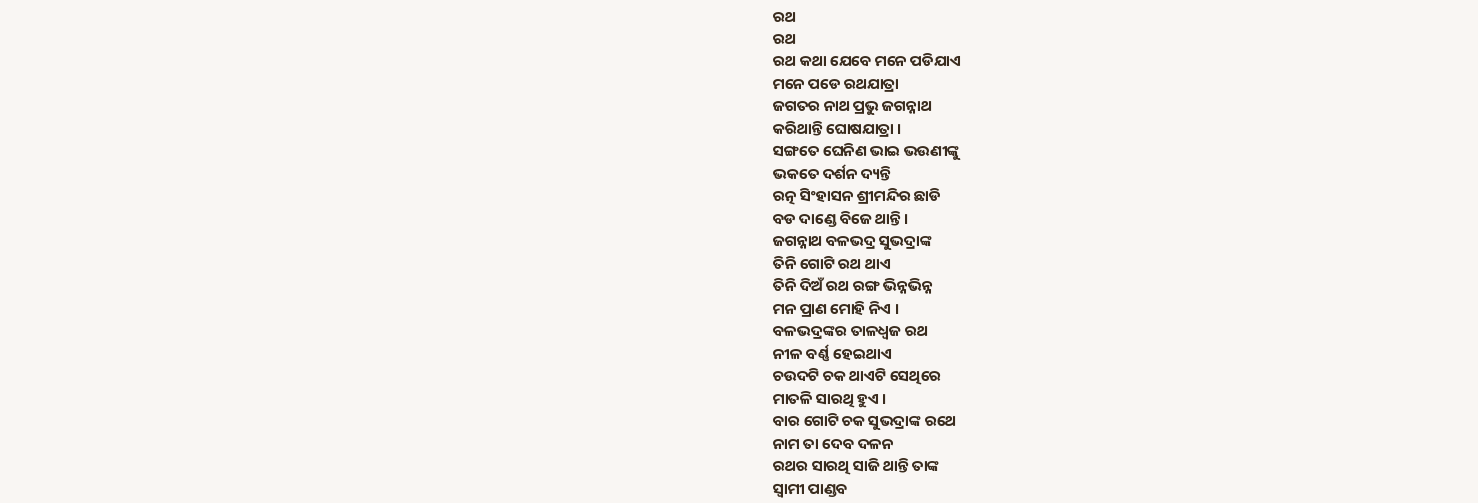ରଥ
ରଥ
ରଥ କଥା ଯେବେ ମନେ ପଡିଯାଏ
ମନେ ପଡେ ରଥଯାତ୍ରା
ଜଗତର ନାଥ ପ୍ରଭୁ ଜଗନ୍ନାଥ
କରିଥାନ୍ତି ଘୋଷଯାତ୍ରା ।
ସଙ୍ଗତେ ଘେନିଣ ଭାଇ ଭଉଣୀଙ୍କୁ
ଭକତେ ଦର୍ଶନ ଦ୍ୟନ୍ତି
ରତ୍ନ ସିଂହାସନ ଶ୍ରୀମନ୍ଦିର ଛାଡି
ବଡ ଦାଣ୍ଡେ ବିଜେ ଥାନ୍ତି ।
ଜଗନ୍ନାଥ ବଳଭଦ୍ର ସୁଭଦ୍ରାଙ୍କ
ତିନି ଗୋଟି ରଥ ଥାଏ
ତିନି ଦିଅଁ ରଥ ରଙ୍ଗ ଭିନ୍ନଭିନ୍ନ
ମନ ପ୍ରାଣ ମୋହି ନିଏ ।
ବଳଭଦ୍ରଙ୍କର ତାଳଧ୍ୱଜ ରଥ
ନୀଳ ବର୍ଣ୍ଣ ହେଇଥାଏ
ଚଉଦଟି ଚକ ଥାଏଟି ସେଥିରେ
ମାତଳି ସାରଥି ହୁଏ ।
ବାର ଗୋଟି ଚକ ସୁଭଦ୍ରାଙ୍କ ରଥେ
ନାମ ତା ଦେବ ଦଳନ
ରଥର ସାରଥି ସାଜି ଥାନ୍ତି ତାଙ୍କ
ସ୍ୱାମୀ ପାଣ୍ଡବ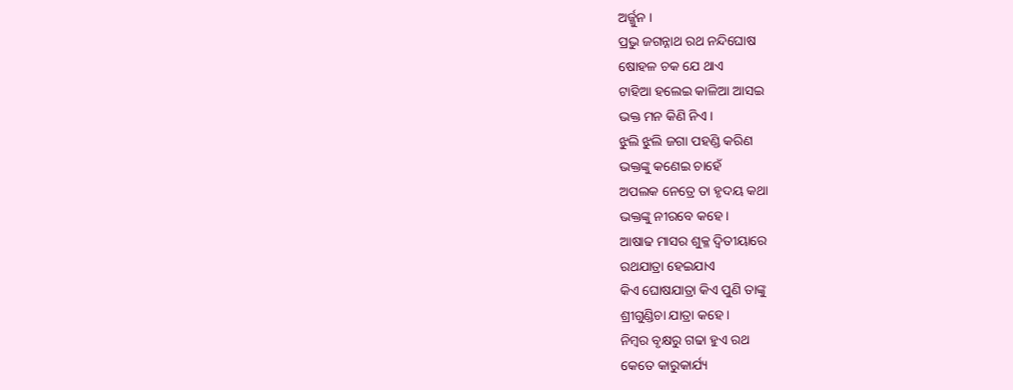ଅର୍ଜ୍ଜୁନ ।
ପ୍ରଭୁ ଜଗନ୍ନାଥ ରଥ ନନ୍ଦିଘୋଷ
ଷୋହଳ ଚକ ଯେ ଥାଏ
ଟାହିଆ ହଲେଇ କାଳିଆ ଆସଇ
ଭକ୍ତ ମନ କିଣି ନିଏ ।
ଝୁଲି ଝୁଲି ଜଗା ପହଣ୍ଡି କରିଣ
ଭକ୍ତଙ୍କୁ କଣେଇ ଚାହେଁ
ଅପଲକ ନେତ୍ରେ ତା ହୃଦୟ କଥା
ଭକ୍ତଙ୍କୁ ନୀରବେ କହେ ।
ଆଷାଢ ମାସର ଶୁକ୍ଳ ଦ୍ୱିତୀୟାରେ
ରଥଯାତ୍ରା ହେଇଯାଏ
କିଏ ଘୋଷଯାତ୍ରା କିଏ ପୁଣି ତାଙ୍କୁ
ଶ୍ରୀଗୁଣ୍ଡିଚା ଯାତ୍ରା କହେ ।
ନିମ୍ବର ବୃକ୍ଷରୁ ଗଢା ହୁଏ ରଥ
କେତେ କାରୁକାର୍ଯ୍ୟ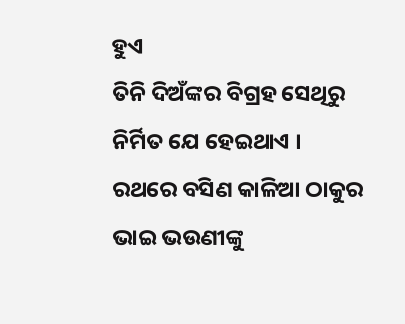ହୁଏ
ତିନି ଦିଅଁଙ୍କର ବିଗ୍ରହ ସେଥିରୁ
ନିର୍ମିତ ଯେ ହେଇଥାଏ ।
ରଥରେ ବସିଣ କାଳିଆ ଠାକୁର
ଭାଇ ଭଉଣୀଙ୍କୁ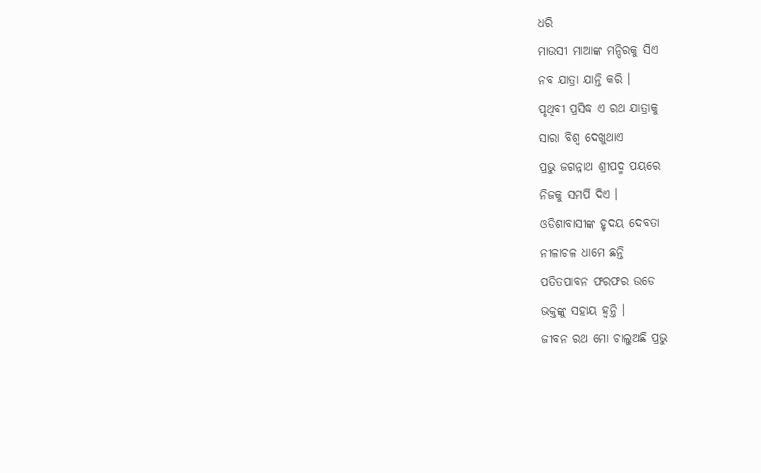ଧରି
ମାଉସୀ ମାଆଙ୍କ ମନ୍ଦିରକୁ ସିଏ
ନବ ଯାତ୍ରା ଯାନ୍ତି କରି ।
ପୃଥିବୀ ପ୍ରସିଦ୍ଧ ଏ ରଥ ଯାତ୍ରାକୁ
ସାରା ବିଶ୍ଵ ଦେଖୁଥାଏ
ପ୍ରଭୁ ଜଗନ୍ନାଥ ଶ୍ରୀପଦ୍ମ ପୟରେ
ନିଜକୁ ସମର୍ପି ଦିଏ ।
ଓଡିଶାବାସୀଙ୍କ ହୃଦୟ ଦେବତା
ନୀଳାଚଳ ଧାମେ ଛନ୍ତି
ପତିତପାବନ ଫରଫର ଉଡେ
ଭକ୍ତଙ୍କୁ ସହାୟ ହ୍ୱନ୍ତି ।
ଜୀବନ ରଥ ମୋ ଚାଲୁଅଛି ପ୍ରଭୁ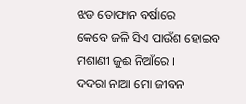ଝଡ ତୋଫାନ ବର୍ଷାରେ
କେବେ ଜଳି ସିଏ ପାଉଁଶ ହୋଇବ
ମଶାଣୀ ଜୁଈ ନିଆଁରେ ।
ଦଦରା ନାଆ ମୋ ଜୀବନ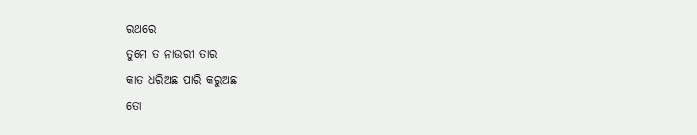ରଥରେ
ତୁମେ ତ ନାଉରୀ ତାର
କାତ ଧରିଅଛ ପାରି କରୁଅଛ
ତୋ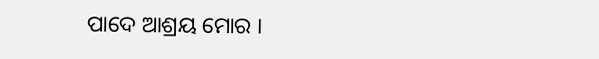ପାଦେ ଆଶ୍ରୟ ମୋର ।